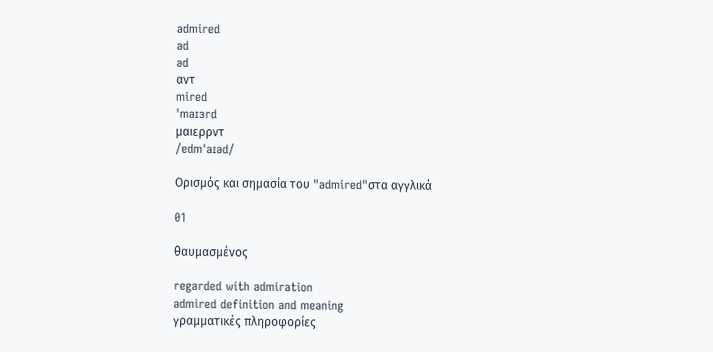admired
ad
əd
αντ
mired
ˈmaɪɜrd
μαιερρντ
/ɐdmˈaɪəd/

Ορισμός και σημασία του "admired"στα αγγλικά

01

θαυμασμένος

regarded with admiration
admired definition and meaning
γραμματικές πληροφορίες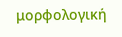μορφολογική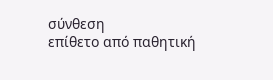σύνθεση
επίθετο από παθητική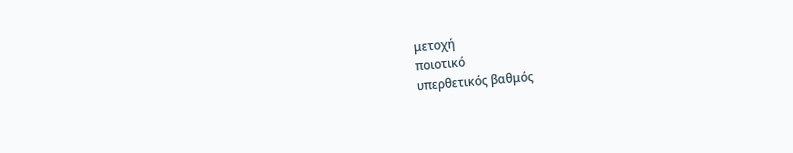μετοχή
ποιοτικό
υπερθετικός βαθμός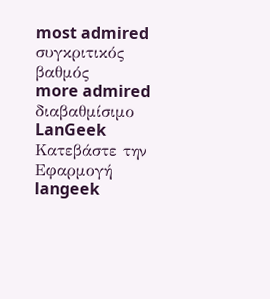most admired
συγκριτικός βαθμός
more admired
διαβαθμίσιμο
LanGeek
Κατεβάστε την Εφαρμογή
langeek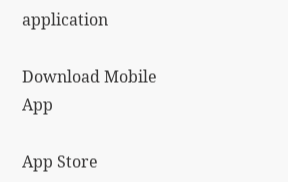application

Download Mobile App

App Store